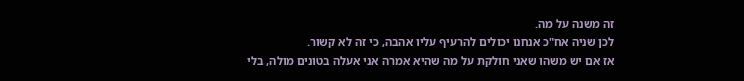זה משנה על מה.
לכן שניה אח"כ אנחנו יכולים להרעיף עליו אהבה, כי זה לא קשור.
אז אם יש משהו שאני חולקת על מה שהיא אמרה אני אעלה בטונים מולה, בלי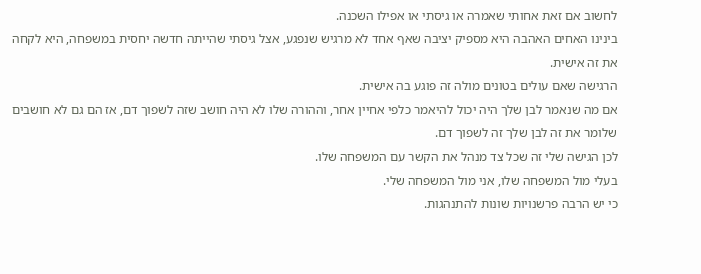לחשוב אם זאת אחותי שאמרה או גיסתי או אפילו השכנה.
בינינו האחים האהבה היא מספיק יציבה שאף אחד לא מרגיש שנפגע, אצל גיסתי שהייתה חדשה יחסית במשפחה, היא לקחה את זה אישית.
הרגישה שאם עולים בטונים מולה זה פוגע בה אישית.
אם מה שנאמר לבן שלך היה יכול להיאמר כלפי אחיין אחר, וההורה שלו לא היה חושב שזה לשפוך דם, אז הם גם לא חושבים שלומר את זה לבן שלך זה לשפוך דם.
לכן הגישה שלי זה שכל צד מנהל את הקשר עם המשפחה שלו.
בעלי מול המשפחה שלו, אני מול המשפחה שלי.
כי יש הרבה פרשנויות שונות להתנהגות.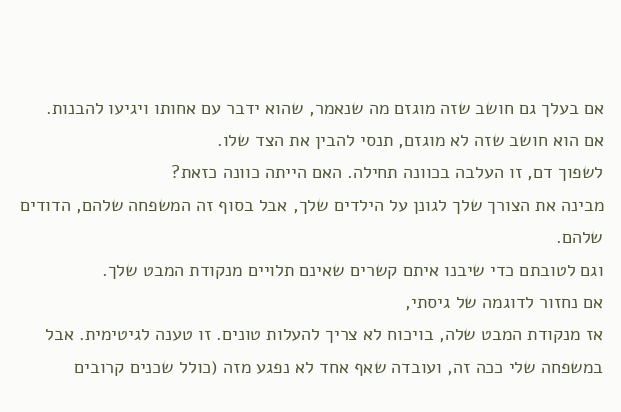אם בעלך גם חושב שזה מוגזם מה שנאמר, שהוא ידבר עם אחותו ויגיעו להבנות.
אם הוא חושב שזה לא מוגזם, תנסי להבין את הצד שלו.
לשפוך דם, זו העלבה בכוונה תחילה. האם הייתה כוונה כזאת?
מבינה את הצורך שלך לגונן על הילדים שלך, אבל בסוף זה המשפחה שלהם, הדודים שלהם.
וגם לטובתם כדי שיבנו איתם קשרים שאינם תלויים מנקודת המבט שלך.
אם נחזור לדוגמה של גיסתי,
אז מנקודת המבט שלה, בויכוח לא צריך להעלות טונים. זו טענה לגיטימית. אבל במשפחה שלי ככה זה, ועובדה שאף אחד לא נפגע מזה (כולל שכנים קרובים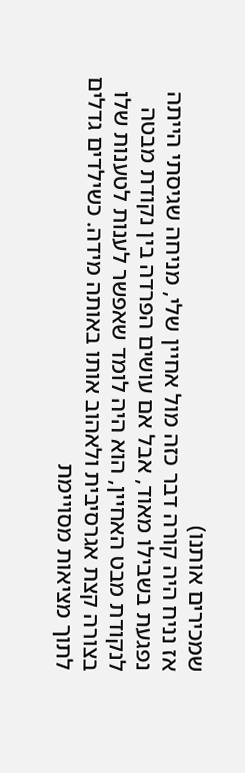שמכירים אותנו)
אז נניח היה קורה דבר כזה מול אחיין שלי, מניחה שגיסתי הייתה נפגעת בשבילו מאוד, אבל אם עושים הפרדה בין נקודת מבטה לנקודת מבט האחיין, הוא היה לומד שאפשר לענות לטענות שלו בצורה קצת אגרסיבית ולאהוב אותו באותה מידה. כשילדים גדלים לתוך מציאות מסויימת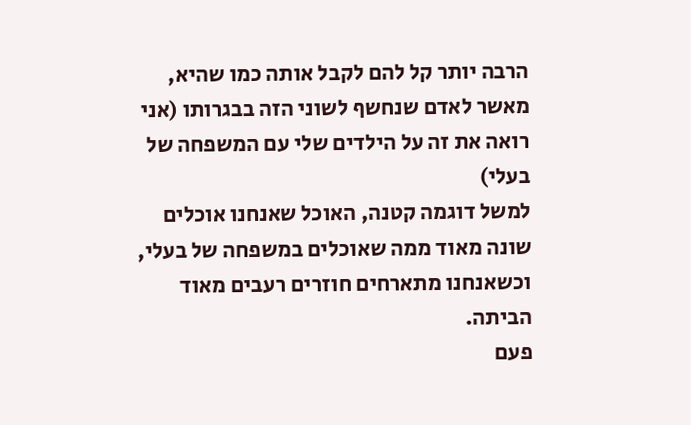הרבה יותר קל להם לקבל אותה כמו שהיא,
מאשר לאדם שנחשף לשוני הזה בבגרותו (אני רואה את זה על הילדים שלי עם המשפחה של בעלי)
למשל דוגמה קטנה, האוכל שאנחנו אוכלים שונה מאוד ממה שאוכלים במשפחה של בעלי, וכשאנחנו מתארחים חוזרים רעבים מאוד הביתה.
פעם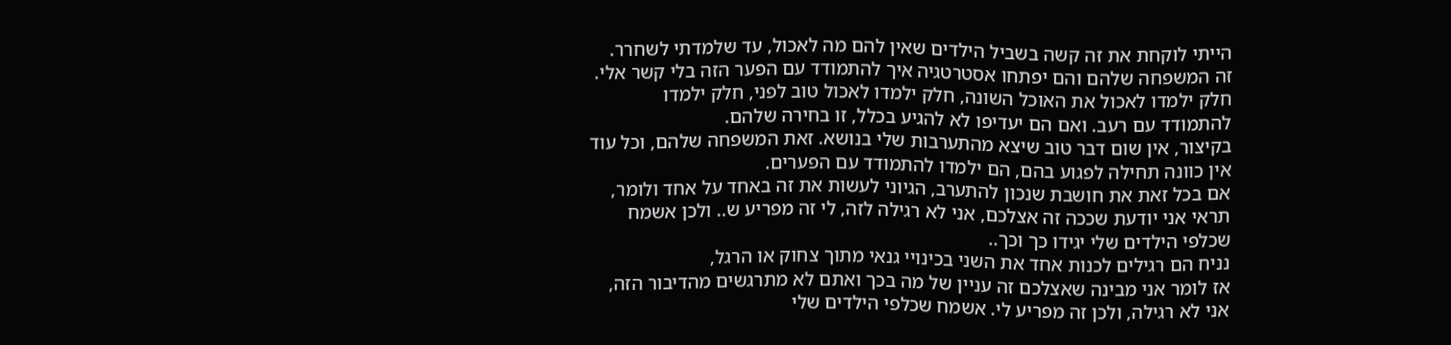הייתי לוקחת את זה קשה בשביל הילדים שאין להם מה לאכול, עד שלמדתי לשחרר. זה המשפחה שלהם והם יפתחו אסטרטגיה איך להתמודד עם הפער הזה בלי קשר אלי. חלק ילמדו לאכול את האוכל השונה, חלק ילמדו לאכול טוב לפני, חלק ילמדו להתמודד עם רעב. ואם הם יעדיפו לא להגיע בכלל, זו בחירה שלהם.
בקיצור, אין שום דבר טוב שיצא מהתערבות שלי בנושא. זאת המשפחה שלהם, וכל עוד אין כוונה תחילה לפגוע בהם, הם ילמדו להתמודד עם הפערים.
אם בכל זאת את חושבת שנכון להתערב, הגיוני לעשות את זה באחד על אחד ולומר, תראי אני יודעת שככה זה אצלכם, אני לא רגילה לזה, לי זה מפריע ש.. ולכן אשמח שכלפי הילדים שלי יגידו כך וכך..
נניח הם רגילים לכנות אחד את השני בכינויי גנאי מתוך צחוק או הרגל,
אז לומר אני מבינה שאצלכם זה עניין של מה בכך ואתם לא מתרגשים מהדיבור הזה, אני לא רגילה, ולכן זה מפריע לי. אשמח שכלפי הילדים שלי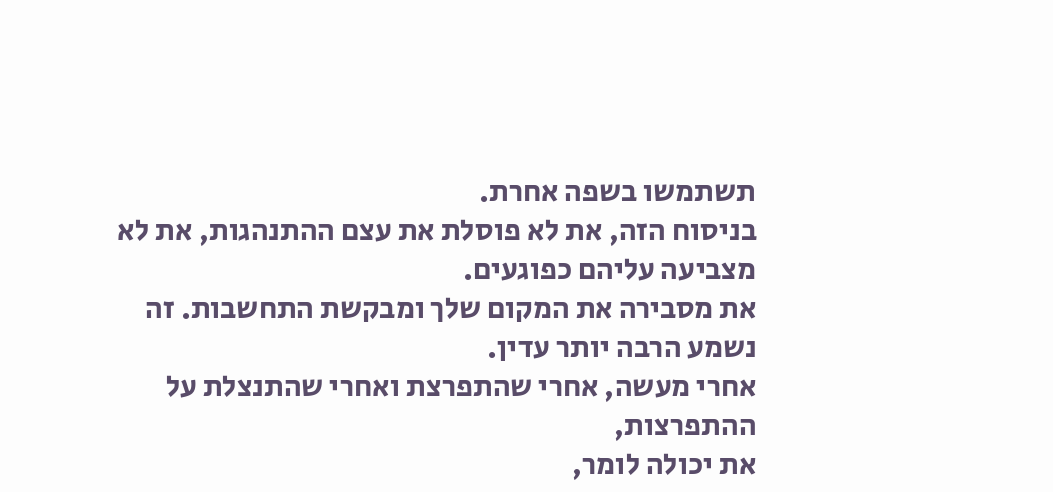תשתמשו בשפה אחרת.
בניסוח הזה, את לא פוסלת את עצם ההתנהגות, את לא מצביעה עליהם כפוגעים.
את מסבירה את המקום שלך ומבקשת התחשבות. זה נשמע הרבה יותר עדין.
אחרי מעשה, אחרי שהתפרצת ואחרי שהתנצלת על ההתפרצות,
את יכולה לומר,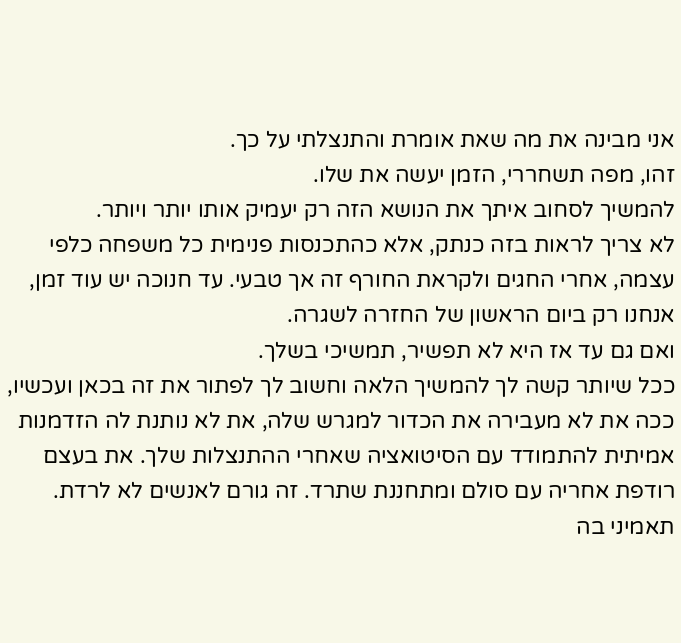אני מבינה את מה שאת אומרת והתנצלתי על כך.
זהו, מפה תשחררי, הזמן יעשה את שלו.
להמשיך לסחוב איתך את הנושא הזה רק יעמיק אותו יותר ויותר.
לא צריך לראות בזה כנתק, אלא כהתכנסות פנימית כל משפחה כלפי עצמה, אחרי החגים ולקראת החורף זה אך טבעי. עד חנוכה יש עוד זמן, אנחנו רק ביום הראשון של החזרה לשגרה.
ואם גם עד אז היא לא תפשיר, תמשיכי בשלך.
ככל שיותר קשה לך להמשיך הלאה וחשוב לך לפתור את זה בכאן ועכשיו, ככה את לא מעבירה את הכדור למגרש שלה, את לא נותנת לה הזדמנות אמיתית להתמודד עם הסיטואציה שאחרי ההתנצלות שלך. את בעצם רודפת אחריה עם סולם ומתחננת שתרד. זה גורם לאנשים לא לרדת. תאמיני בה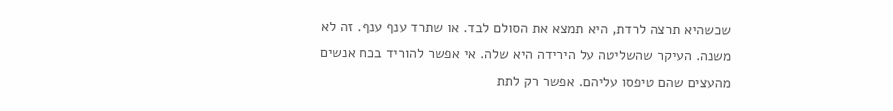שכשהיא תרצה לרדת, היא תמצא את הסולם לבד. או שתרד ענף ענף. זה לא משנה. העיקר שהשליטה על הירידה היא שלה. אי אפשר להוריד בכח אנשים מהעצים שהם טיפסו עליהם. אפשר רק לתת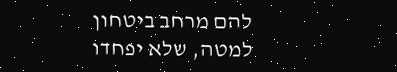להם מרחב ביטחון למטה, שלא יפחדו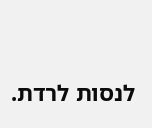לנסות לרדת.